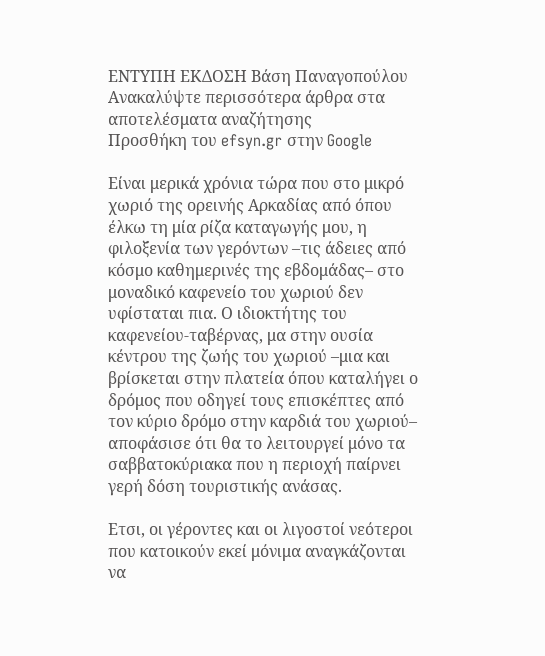ΕΝΤΥΠΗ ΕΚΔΟΣΗ Βάση Παναγοπούλου
Ανακαλύψτε περισσότερα άρθρα στα αποτελέσματα αναζήτησης
Προσθήκη του efsyn.gr στην Google

Είναι μερικά χρόνια τώρα που στο μικρό χωριό της ορεινής Αρκαδίας από όπου έλκω τη μία ρίζα καταγωγής μου, η φιλοξενία των γερόντων –τις άδειες από κόσμο καθημερινές της εβδομάδας– στο μοναδικό καφενείο του χωριού δεν υφίσταται πια. Ο ιδιοκτήτης του καφενείου-ταβέρνας, μα στην ουσία κέντρου της ζωής του χωριού –μια και βρίσκεται στην πλατεία όπου καταλήγει ο δρόμος που οδηγεί τους επισκέπτες από τον κύριο δρόμο στην καρδιά του χωριού– αποφάσισε ότι θα το λειτουργεί μόνο τα σαββατοκύριακα που η περιοχή παίρνει γερή δόση τουριστικής ανάσας.

Ετσι, οι γέροντες και οι λιγοστοί νεότεροι που κατοικούν εκεί μόνιμα αναγκάζονται να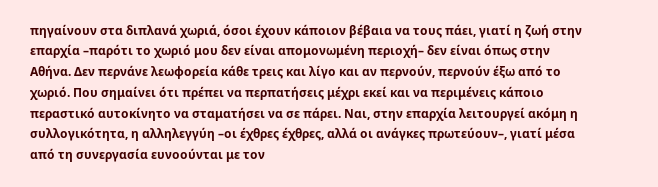πηγαίνουν στα διπλανά χωριά, όσοι έχουν κάποιον βέβαια να τους πάει, γιατί η ζωή στην επαρχία –παρότι το χωριό μου δεν είναι απομονωμένη περιοχή– δεν είναι όπως στην Αθήνα. Δεν περνάνε λεωφορεία κάθε τρεις και λίγο και αν περνούν, περνούν έξω από το χωριό. Που σημαίνει ότι πρέπει να περπατήσεις μέχρι εκεί και να περιμένεις κάποιο περαστικό αυτοκίνητο να σταματήσει να σε πάρει. Ναι, στην επαρχία λειτουργεί ακόμη η συλλογικότητα, η αλληλεγγύη –οι έχθρες έχθρες, αλλά οι ανάγκες πρωτεύουν–, γιατί μέσα από τη συνεργασία ευνοούνται με τον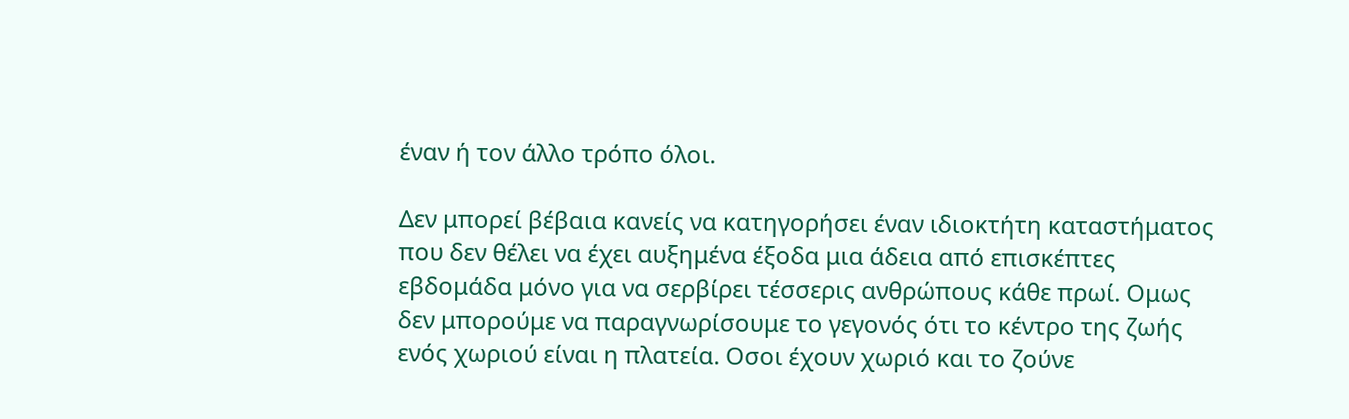έναν ή τον άλλο τρόπο όλοι.

Δεν μπορεί βέβαια κανείς να κατηγορήσει έναν ιδιοκτήτη καταστήματος που δεν θέλει να έχει αυξημένα έξοδα μια άδεια από επισκέπτες εβδομάδα μόνο για να σερβίρει τέσσερις ανθρώπους κάθε πρωί. Ομως δεν μπορούμε να παραγνωρίσουμε το γεγονός ότι το κέντρο της ζωής ενός χωριού είναι η πλατεία. Οσοι έχουν χωριό και το ζούνε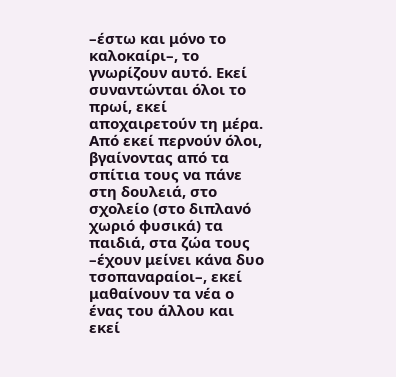–έστω και μόνο το καλοκαίρι–, το γνωρίζουν αυτό. Εκεί συναντώνται όλοι το πρωί, εκεί αποχαιρετούν τη μέρα. Από εκεί περνούν όλοι, βγαίνοντας από τα σπίτια τους να πάνε στη δουλειά, στο σχολείο (στο διπλανό χωριό φυσικά) τα παιδιά, στα ζώα τους –έχουν μείνει κάνα δυο τσοπαναραίοι–, εκεί μαθαίνουν τα νέα ο ένας του άλλου και εκεί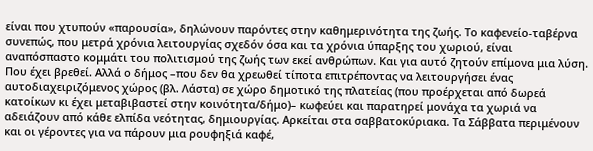είναι που χτυπούν «παρουσία», δηλώνουν παρόντες στην καθημερινότητα της ζωής. Το καφενείο-ταβέρνα συνεπώς, που μετρά χρόνια λειτουργίας σχεδόν όσα και τα χρόνια ύπαρξης του χωριού, είναι αναπόσπαστο κομμάτι του πολιτισμού της ζωής των εκεί ανθρώπων. Και για αυτό ζητούν επίμονα μια λύση. Που έχει βρεθεί. Αλλά ο δήμος –που δεν θα χρεωθεί τίποτα επιτρέποντας να λειτουργήσει ένας αυτοδιαχειριζόμενος χώρος (βλ. Λάστα) σε χώρο δημοτικό της πλατείας (που προέρχεται από δωρεά κατοίκων κι έχει μεταβιβαστεί στην κοινότητα/δήμο)– κωφεύει και παρατηρεί μονάχα τα χωριά να αδειάζουν από κάθε ελπίδα νεότητας, δημιουργίας. Αρκείται στα σαββατοκύριακα. Τα Σάββατα περιμένουν και οι γέροντες για να πάρουν μια ρουφηξιά καφέ,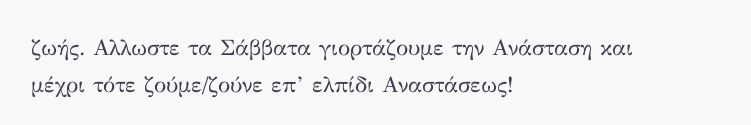ζωής. Αλλωστε τα Σάββατα γιορτάζουμε την Ανάσταση και μέχρι τότε ζούμε/ζούνε επ’ ελπίδι Αναστάσεως!